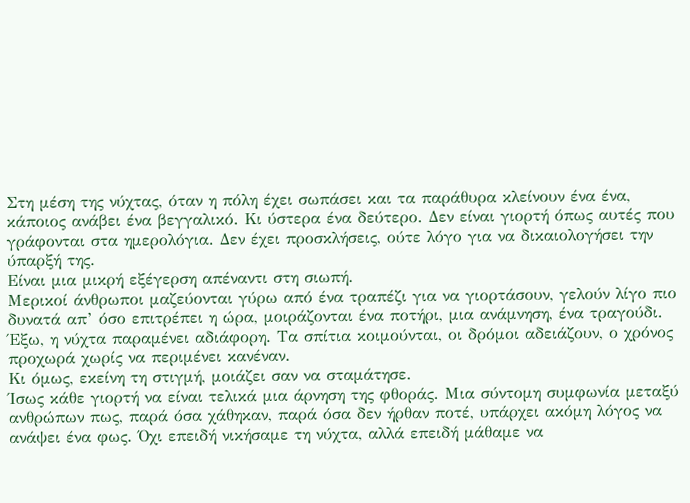Στη μέση της νύχτας, όταν η πόλη έχει σωπάσει και τα παράθυρα κλείνουν ένα ένα, κάποιος ανάβει ένα βεγγαλικό. Κι ύστερα ένα δεύτερο. Δεν είναι γιορτή όπως αυτές που γράφονται στα ημερολόγια. Δεν έχει προσκλήσεις, ούτε λόγο για να δικαιολογήσει την ύπαρξή της.
Είναι μια μικρή εξέγερση απέναντι στη σιωπή.
Μερικοί άνθρωποι μαζεύονται γύρω από ένα τραπέζι για να γιορτάσουν, γελούν λίγο πιο δυνατά απ’ όσο επιτρέπει η ώρα, μοιράζονται ένα ποτήρι, μια ανάμνηση, ένα τραγούδι. Έξω, η νύχτα παραμένει αδιάφορη. Τα σπίτια κοιμούνται, οι δρόμοι αδειάζουν, ο χρόνος προχωρά χωρίς να περιμένει κανέναν.
Κι όμως, εκείνη τη στιγμή, μοιάζει σαν να σταμάτησε.
Ίσως κάθε γιορτή να είναι τελικά μια άρνηση της φθοράς. Μια σύντομη συμφωνία μεταξύ ανθρώπων πως, παρά όσα χάθηκαν, παρά όσα δεν ήρθαν ποτέ, υπάρχει ακόμη λόγος να ανάψει ένα φως. Όχι επειδή νικήσαμε τη νύχτα, αλλά επειδή μάθαμε να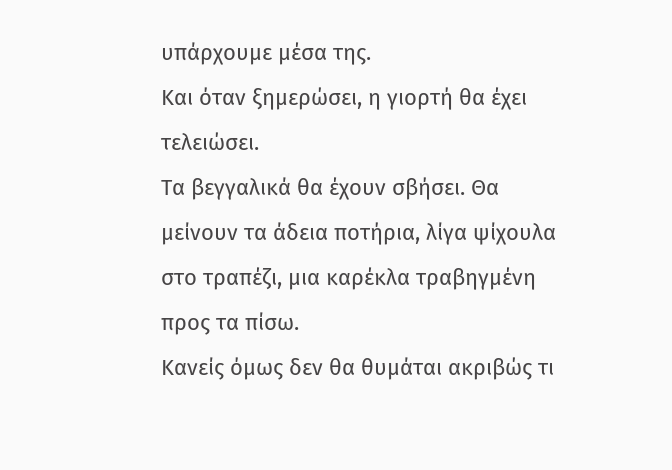υπάρχουμε μέσα της.
Και όταν ξημερώσει, η γιορτή θα έχει τελειώσει.
Τα βεγγαλικά θα έχουν σβήσει. Θα μείνουν τα άδεια ποτήρια, λίγα ψίχουλα στο τραπέζι, μια καρέκλα τραβηγμένη προς τα πίσω.
Κανείς όμως δεν θα θυμάται ακριβώς τι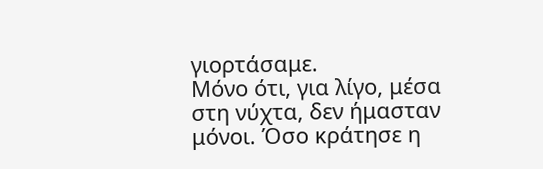γιορτάσαμε.
Μόνο ότι, για λίγο, μέσα στη νύχτα, δεν ήμασταν μόνοι. Όσο κράτησε η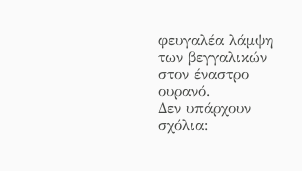φευγαλέα λάμψη των βεγγαλικών στον έναστρο ουρανό.
Δεν υπάρχουν σχόλια: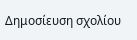Δημοσίευση σχολίου